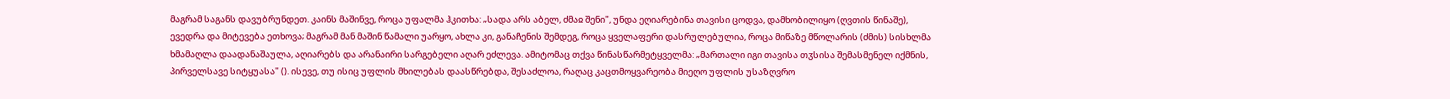მაგრამ საგანს დავუბრუნდეთ. კაინს მაშინვე, როცა უფალმა ჰკითხა: „სადა არს აბელ, ძმაჲ შენი", უნდა ეღიარებინა თავისი ცოდვა, დამხობილიყო (ღვთის წინაშე), ევედრა და მიტევება ეთხოვა; მაგრამ მან მაშინ წამალი უარყო, ახლა კი, განაჩენის შემდეგ, როცა ყველაფერი დასრულებულია, როცა მიწაზე მწოლარის (ძმის) სისხლმა ხმამაღლა დაადანაშაულა, აღიარებს და არანაირი სარგებელი აღარ ეძლევა. ამიტომაც თქვა წინასწარმეტყველმა: „მართალი იგი თავისა თჳსისა შემასმენელ იქმნის, პირველსავე სიტყუასა" (). ისევე, თუ ისიც უფლის მხილებას დაასწრებდა, შესაძლოა, რაღაც კაცთმოყვარეობა მიეღო უფლის უსაზღვრო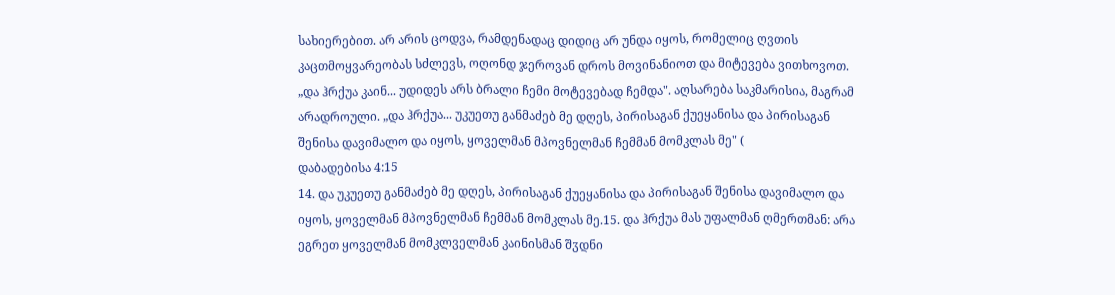სახიერებით. არ არის ცოდვა, რამდენადაც დიდიც არ უნდა იყოს, რომელიც ღვთის კაცთმოყვარეობას სძლევს, ოღონდ ჯეროვან დროს მოვინანიოთ და მიტევება ვითხოვოთ. „და ჰრქუა კაინ... უდიდეს არს ბრალი ჩემი მოტევებად ჩემდა". აღსარება საკმარისია, მაგრამ არადროული. „და ჰრქუა... უკუეთუ განმაძებ მე დღეს, პირისაგან ქუეყანისა და პირისაგან შენისა დავიმალო და იყოს, ყოველმან მპოვნელმან ჩემმან მომკლას მე" (
დაბადებისა 4:15
14. და უკუეთუ განმაძებ მე დღეს, პირისაგან ქუეყანისა და პირისაგან შენისა დავიმალო და იყოს, ყოველმან მპოვნელმან ჩემმან მომკლას მე.15. და ჰრქუა მას უფალმან ღმერთმან: არა ეგრეთ ყოველმან მომკლველმან კაინისმან შჳდნი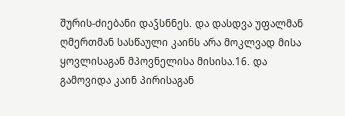შურის-ძიებანი დაჴსნნეს. და დასდვა უფალმან ღმერთმან სასწაული კაინს არა მოკლვად მისა ყოვლისაგან მპოვნელისა მისისა.16. და გამოვიდა კაინ პირისაგან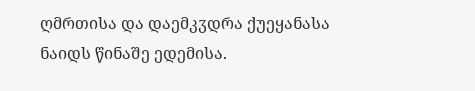ღმრთისა და დაემკჳდრა ქუეყანასა ნაიდს წინაშე ედემისა.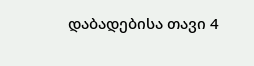დაბადებისა თავი 4